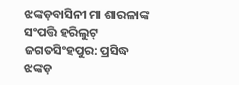ଝଙ୍କଡ଼ବାସିନୀ ମା ଶାରଳାଙ୍କ ସଂପତ୍ତି ହରିଲୁଟ୍
ଜଗତସିଂହପୁର: ପ୍ରସିଦ୍ଧ ଝଙ୍କଡ଼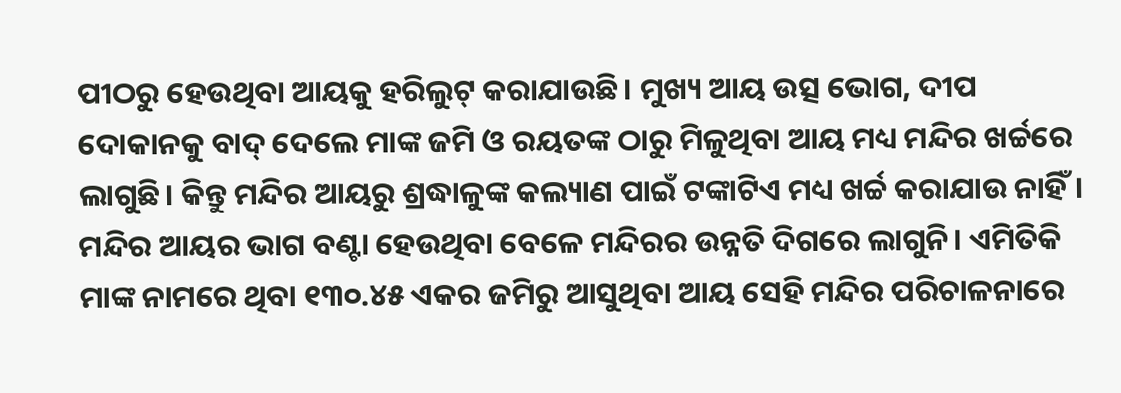ପୀଠରୁ ହେଉଥିବା ଆୟକୁ ହରିଲୁଟ୍ କରାଯାଉଛି। ମୁଖ୍ୟ ଆୟ ଉତ୍ସ ଭୋଗ, ଦୀପ ଦୋକାନକୁ ବାଦ୍ ଦେଲେ ମାଙ୍କ ଜମି ଓ ରୟତଙ୍କ ଠାରୁ ମିଳୁଥିବା ଆୟ ମଧ୍ୟ ମନ୍ଦିର ଖର୍ଚ୍ଚରେ ଲାଗୁଛି। କିନ୍ତୁ ମନ୍ଦିର ଆୟରୁ ଶ୍ରଦ୍ଧାଳୁଙ୍କ କଲ୍ୟାଣ ପାଇଁ ଟଙ୍କାଟିଏ ମଧ୍ୟ ଖର୍ଚ୍ଚ କରାଯାଉ ନାହିଁ। ମନ୍ଦିର ଆୟର ଭାଗ ବଣ୍ଟା ହେଉଥିବା ବେଳେ ମନ୍ଦିରର ଉନ୍ନତି ଦିଗରେ ଲାଗୁନି। ଏମିତିକି ମାଙ୍କ ନାମରେ ଥିବା ୧୩୦.୪୫ ଏକର ଜମିରୁ ଆସୁଥିବା ଆୟ ସେହି ମନ୍ଦିର ପରିଚାଳନାରେ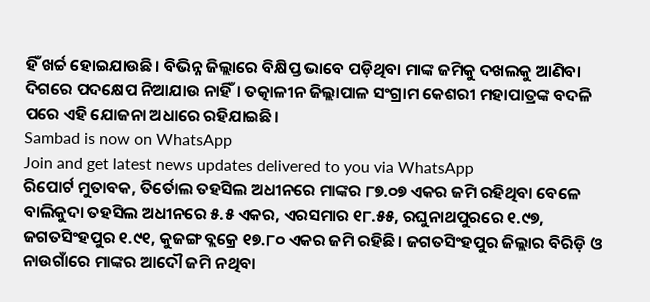ହିଁ ଖର୍ଚ୍ଚ ହୋଇଯାଉଛି। ବିଭିନ୍ନ ଜିଲ୍ଲାରେ ବିକ୍ଷିପ୍ତ ଭାବେ ପଡ଼ିଥିବା ମାଙ୍କ ଜମିକୁ ଦଖଲକୁ ଆଣିବା ଦିଗରେ ପଦକ୍ଷେପ ନିଆଯାଉ ନାହିଁ। ତତ୍କାଳୀନ ଜିଲ୍ଲାପାଳ ସଂଗ୍ରାମ କେଶରୀ ମହାପାତ୍ରଙ୍କ ବଦଳି ପରେ ଏହି ଯୋଜନା ଅଧାରେ ରହିଯାଇଛି।
Sambad is now on WhatsApp
Join and get latest news updates delivered to you via WhatsApp
ରିପୋର୍ଟ ମୁତାବକ, ତିର୍ତୋଲ ତହସିଲ ଅଧୀନରେ ମାଙ୍କର ୮୭.୦୭ ଏକର ଜମି ରହିଥିବା ବେଳେ ବାଲିକୁଦା ତହସିଲ ଅଧୀନରେ ୫.୫ ଏକର, ଏରସମାର ୧୮.୫୫, ରଘୁନାଥପୁରରେ ୧.୯୭, ଜଗତସିଂହପୁର ୧.୯୧, କୁଜଙ୍ଗ ବ୍ଲକ୍ରେ ୧୭.୮୦ ଏକର ଜମି ରହିଛି। ଜଗତସିଂହପୁର ଜିଲ୍ଲାର ବିରିଡ଼ି ଓ ନାଉଗାଁରେ ମାଙ୍କର ଆଦୌ ଜମି ନଥିବା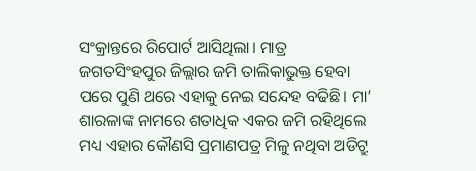ସଂକ୍ରାନ୍ତରେ ରିପୋର୍ଟ ଆସିଥିଲା। ମାତ୍ର ଜଗତସିଂହପୁର ଜିଲ୍ଲାର ଜମି ତାଲିକାଭୁକ୍ତ ହେବା ପରେ ପୁଣି ଥରେ ଏହାକୁ ନେଇ ସନ୍ଦେହ ବଢିଛି। ମା’ ଶାରଳାଙ୍କ ନାମରେ ଶତାଧିକ ଏକର ଜମି ରହିଥିଲେ ମଧ୍ୟ ଏହାର କୌଣସି ପ୍ରମାଣପତ୍ର ମିଳୁ ନଥିବା ଅଡିଟ୍ରୁ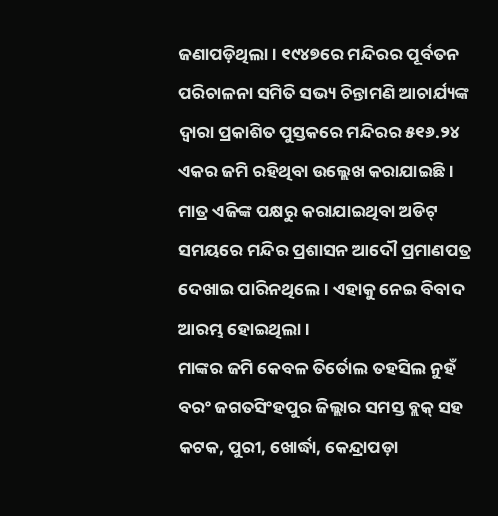ଜଣାପଡ଼ିଥିଲା। ୧୯୪୭ରେ ମନ୍ଦିରର ପୂର୍ବତନ ପରିଚାଳନା ସମିତି ସଭ୍ୟ ଚିନ୍ତାମଣି ଆଚାର୍ଯ୍ୟଙ୍କ ଦ୍ବାରା ପ୍ରକାଶିତ ପୁସ୍ତକରେ ମନ୍ଦିରର ୫୧୬.୨୪ ଏକର ଜମି ରହିଥିବା ଉଲ୍ଲେଖ କରାଯାଇଛି। ମାତ୍ର ଏଜିଙ୍କ ପକ୍ଷରୁ କରାଯାଇଥିବା ଅଡିଟ୍ ସମୟରେ ମନ୍ଦିର ପ୍ରଶାସନ ଆଦୌ ପ୍ରମାଣପତ୍ର ଦେଖାଇ ପାରିନଥିଲେ। ଏହାକୁ ନେଇ ବିବାଦ ଆରମ୍ଭ ହୋଇଥିଲା।
ମାଙ୍କର ଜମି କେବଳ ତିର୍ତୋଲ ତହସିଲ ନୁହଁ ବରଂ ଜଗତସିଂହପୁର ଜିଲ୍ଲାର ସମସ୍ତ ବ୍ଲକ୍ ସହ କଟକ, ପୁରୀ, ଖୋର୍ଦ୍ଧା, କେନ୍ଦ୍ରାପଡ଼ା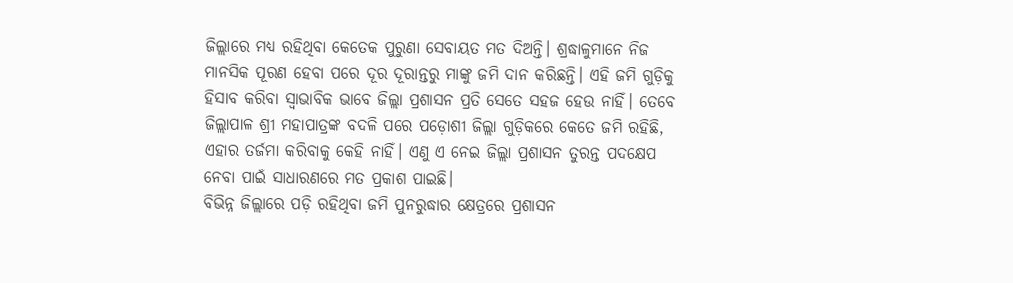ଜିଲ୍ଲାରେ ମଧ୍ୟ ରହିଥିବା କେତେକ ପୁରୁଣା ସେବାୟତ ମତ ଦିଅନ୍ତି। ଶ୍ରଦ୍ଧାଳୁମାନେ ନିଜ ମାନସିକ ପୂରଣ ହେବା ପରେ ଦୂର ଦୂରାନ୍ତରୁ ମାଙ୍କୁ ଜମି ଦାନ କରିଛନ୍ତି। ଏହି ଜମି ଗୁଡ଼ିକୁ ହିସାବ କରିବା ସ୍ବାଭାବିକ ଭାବେ ଜିଲ୍ଲା ପ୍ରଶାସନ ପ୍ରତି ସେତେ ସହଜ ହେଉ ନାହିଁ। ତେବେ ଜିଲ୍ଲାପାଳ ଶ୍ରୀ ମହାପାତ୍ରଙ୍କ ବଦଳି ପରେ ପଡ଼ୋଶୀ ଜିଲ୍ଲା ଗୁଡ଼ିକରେ କେତେ ଜମି ରହିଛି, ଏହାର ତର୍ଜମା କରିବାକୁ କେହି ନାହିଁ। ଏଣୁ ଏ ନେଇ ଜିଲ୍ଲା ପ୍ରଶାସନ ତୁରନ୍ତ ପଦକ୍ଷେପ ନେବା ପାଇଁ ସାଧାରଣରେ ମତ ପ୍ରକାଶ ପାଇଛି।
ବିଭିନ୍ନ ଜିଲ୍ଲାରେ ପଡ଼ି ରହିଥିବା ଜମି ପୁନରୁଦ୍ଧାର କ୍ଷେତ୍ରରେ ପ୍ରଶାସନ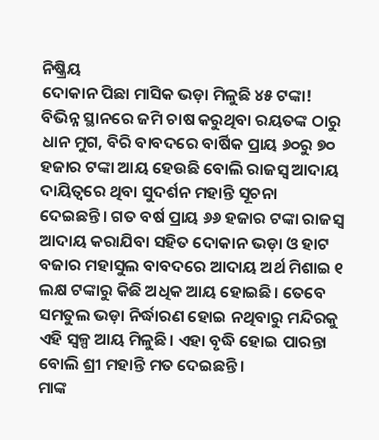ନିଷ୍କ୍ରିୟ
ଦୋକାନ ପିଛା ମାସିକ ଭଡ଼ା ମିଳୁଛି ୪୫ ଟଙ୍କା!
ବିଭିନ୍ନ ସ୍ଥାନରେ ଜମି ଚାଷ କରୁଥିବା ରୟତଙ୍କ ଠାରୁ ଧାନ ମୁଗ, ବିରି ବାବଦରେ ବାର୍ଷିକ ପ୍ରାୟ ୬୦ରୁ ୭୦ ହଜାର ଟଙ୍କା ଆୟ ହେଉଛି ବୋଲି ରାଜସ୍ବ ଆଦାୟ ଦାୟିତ୍ବରେ ଥିବା ସୁଦର୍ଶନ ମହାନ୍ତି ସୂଚନା ଦେଇଛନ୍ତି। ଗତ ବର୍ଷ ପ୍ରାୟ ୬୬ ହଜାର ଟଙ୍କା ରାଜସ୍ବ ଆଦାୟ କରାଯିବା ସହିତ ଦୋକାନ ଭଡ଼ା ଓ ହାଟ ବଜାର ମହାସୁଲ ବାବଦରେ ଆଦାୟ ଅର୍ଥ ମିଶାଇ ୧ ଲକ୍ଷ ଟଙ୍କାରୁ କିଛି ଅଧିକ ଆୟ ହୋଇଛି। ତେବେ ସମତୁଲ ଭଡ଼ା ନିର୍ଦ୍ଧାରଣ ହୋଇ ନଥିବାରୁ ମନ୍ଦିରକୁ ଏହି ସ୍ବଳ୍ପ ଆୟ ମିଳୁଛି। ଏହା ବୃଦ୍ଧି ହୋଇ ପାରନ୍ତା ବୋଲି ଶ୍ରୀ ମହାନ୍ତି ମତ ଦେଇଛନ୍ତି।
ମାଙ୍କ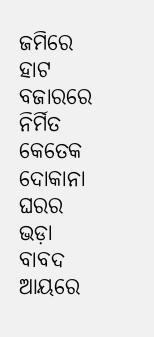ଜମିରେ ହାଟ ବଜାରରେ ନିର୍ମିତ କେତେକ ଦୋକାନା ଘରର ଭଡ଼ା ବାବଦ ଆୟରେ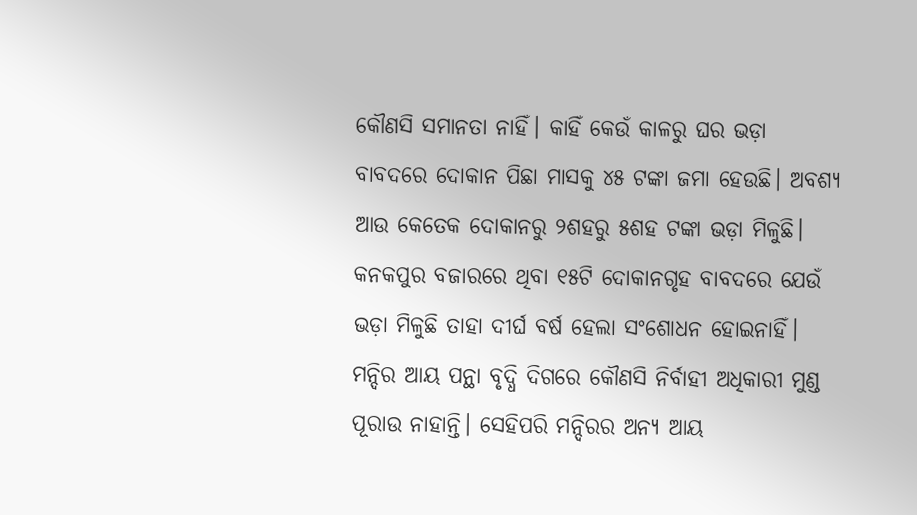କୌଣସି ସମାନତା ନାହିଁ। କାହିଁ କେଉଁ କାଳରୁ ଘର ଭଡ଼ା ବାବଦରେ ଦୋକାନ ପିଛା ମାସକୁ ୪୫ ଟଙ୍କା ଜମା ହେଉଛି। ଅବଶ୍ୟ ଆଉ କେତେକ ଦୋକାନରୁ ୨ଶହରୁ ୫ଶହ ଟଙ୍କା ଭଡ଼ା ମିଳୁଛି। କନକପୁର ବଜାରରେ ଥିବା ୧୫ଟି ଦୋକାନଗୃହ ବାବଦରେ ଯେଉଁ ଭଡ଼ା ମିଳୁଛି ତାହା ଦୀର୍ଘ ବର୍ଷ ହେଲା ସଂଶୋଧନ ହୋଇନାହିଁ। ମନ୍ଦିର ଆୟ ପନ୍ଥା ବୃଦ୍ଧି ଦିଗରେ କୌଣସି ନିର୍ବାହୀ ଅଧିକାରୀ ମୁଣ୍ଡ ପୂରାଉ ନାହାନ୍ତି। ସେହିପରି ମନ୍ଦିରର ଅନ୍ୟ ଆୟ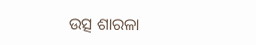ଉତ୍ସ ଶାରଳା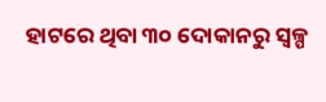ହାଟରେ ଥିବା ୩୦ ଦୋକାନରୁ ସ୍ବଳ୍ପ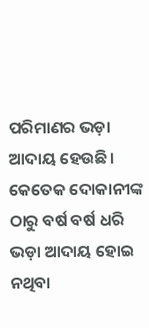ପରିମାଣର ଭଡ଼ା ଆଦାୟ ହେଉଛି। କେତେକ ଦୋକାନୀଙ୍କ ଠାରୁ ବର୍ଷ ବର୍ଷ ଧରି ଭଡ଼ା ଆଦାୟ ହୋଇ ନଥିବା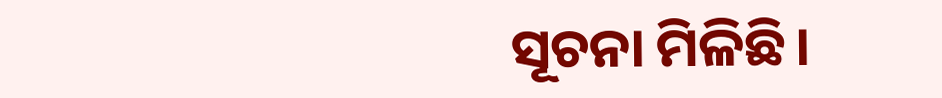ସୂଚନା ମିଳିଛି।